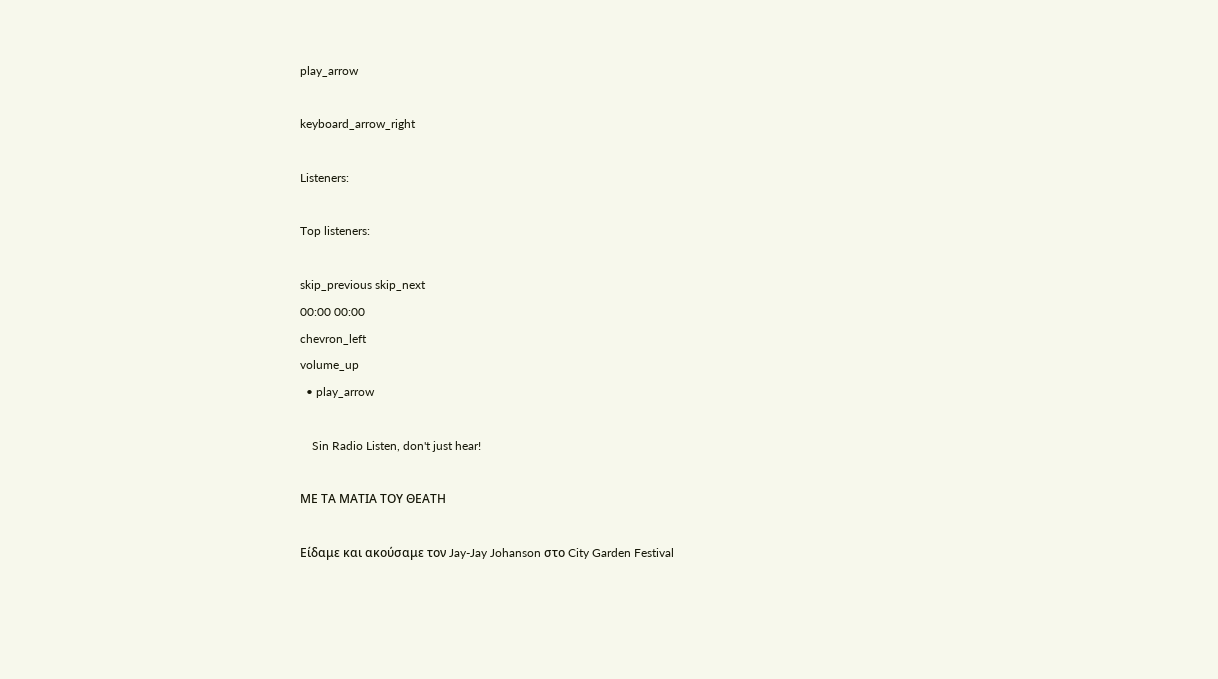play_arrow

keyboard_arrow_right

Listeners:

Top listeners:

skip_previous skip_next
00:00 00:00
chevron_left
volume_up
  • play_arrow

    Sin Radio Listen, don't just hear!

ΜΕ ΤΑ ΜΑΤΙΑ ΤΟΥ ΘΕΑΤΗ

Είδαμε και ακούσαμε τον Jay-Jay Johanson στο City Garden Festival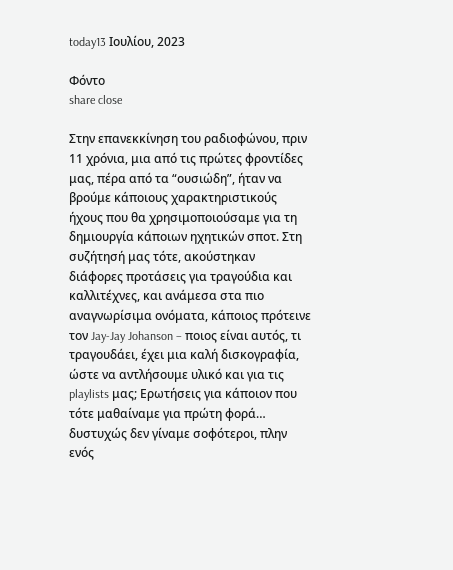today13 Ιουλίου, 2023

Φόντο
share close

Στην επανεκκίνηση του ραδιοφώνου, πριν 11 χρόνια, μια από τις πρώτες φροντίδες μας, πέρα από τα “ουσιώδη”, ήταν να βρούμε κάποιους χαρακτηριστικούς ήχους που θα χρησιμοποιούσαμε για τη δημιουργία κάποιων ηχητικών σποτ. Στη συζήτησή μας τότε, ακούστηκαν διάφορες προτάσεις για τραγούδια και καλλιτέχνες, και ανάμεσα στα πιο αναγνωρίσιμα ονόματα, κάποιος πρότεινε τον Jay-Jay Johanson – ποιος είναι αυτός, τι τραγουδάει, έχει μια καλή δισκογραφία, ώστε να αντλήσουμε υλικό και για τις playlists μας; Ερωτήσεις για κάποιον που τότε μαθαίναμε για πρώτη φορά… δυστυχώς δεν γίναμε σοφότεροι, πλην ενός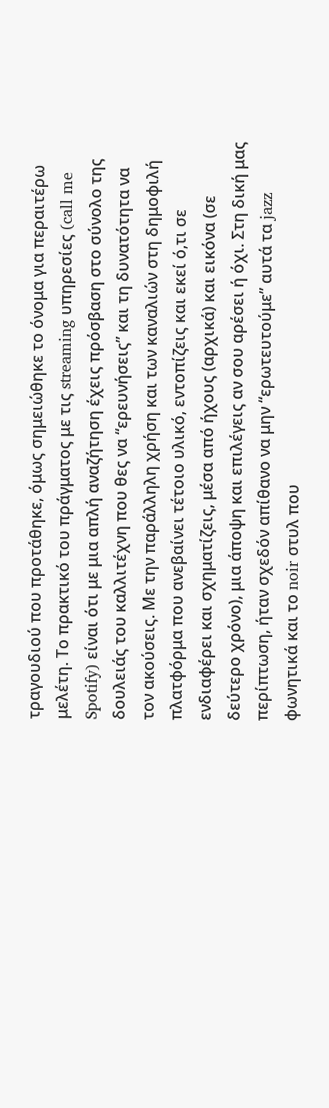τραγουδιού που προτάθηκε, όμως σημειώθηκε το όνομα για περαιτέρω μελέτη. Το πρακτικό του πράγματος με τις streaming υπηρεσίες (call me Spotify) είναι ότι με μια απλή αναζήτηση έχεις πρόσβαση στο σύνολο της δουλειάς του καλλιτέχνη που θες να “ερευνήσεις” και τη δυνατότητα να τον ακούσεις. Με την παράλληλη χρήση και των καναλιών στη δημοφιλή πλατφόρμα που ανεβαίνει τέτοιο υλικό, εντοπίζεις και εκεί ό,τι σε ενδιαφέρει και σχηματίζεις, μέσα από ήχους (αρχικά) και εικόνα (σε δεύτερο χρόνο), μια άποψη και επιλέγεις αν σου αρέσει ή όχι. Στη δική μας περίπτωση, ήταν σχεδόν απίθανο να μην “ερωτευτούμε” αυτά τα jazz φωνητικά και το noir στυλ που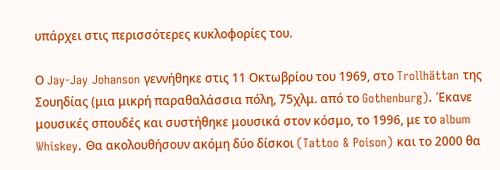υπάρχει στις περισσότερες κυκλοφορίες του.

Ο Jay-Jay Johanson γεννήθηκε στις 11 Oκτωβρίου του 1969, στο Trollhättan της Σουηδίας (μια μικρή παραθαλάσσια πόλη, 75χλμ. από το Gothenburg). Έκανε μουσικές σπουδές και συστήθηκε μουσικά στον κόσμο, το 1996, με το album Whiskey. Θα ακολουθήσουν ακόμη δύο δίσκοι (Tattoo & Poison) και το 2000 θα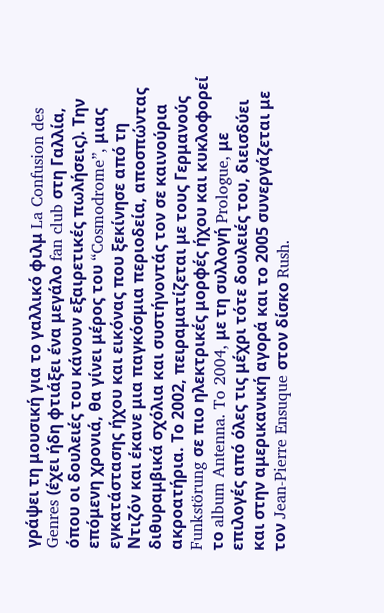γράψει τη μουσική για το γαλλικό φιλμ La Confusion des Genres (έχει ήδη φτιάξει ένα μεγάλο fan club στη Γαλλία, όπου οι δουλειές του κάνουν εξαιρετικές πωλήσεις). Την επόμενη χρονιά, θα γίνει μέρος του “Cosmodrome”, μιας εγκατάστασης ήχου και εικόνας που ξεκίνησε από τη Ντιζόν και έκανε μια παγκόσμια περιοδεία, αποσπώντας διθυραμβικά σχόλια και συστήνοντάς τον σε καινούρια ακροατήρια. Το 2002, πειραματίζεται με τους Γερμανούς Funkstörung σε πιο ηλεκτρικές μορφές ήχου και κυκλοφορεί το album Antenna. To 2004, με τη συλλογή Prologue, με επιλογές από όλες τις μέχρι τότε δουλειές του, διεισδύει και στην αμερικανική αγορά και το 2005 συνεργάζεται με τον Jean-Pierre Ensuque στον δίσκο Rush.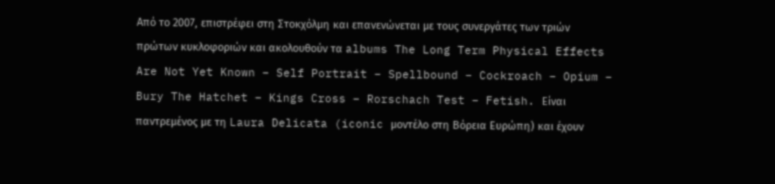Aπό το 2007, επιστρέφει στη Στοκχόλμη και επανενώνεται με τους συνεργάτες των τριών πρώτων κυκλοφοριών και ακολουθούν τα albums The Long Term Physical Effects Are Not Yet Known – Self Portrait – Spellbound – Cockroach – Opium – Bury The Hatchet – Kings Cross – Rorschach Test – Fetish. Eίναι παντρεμένος με τη Laura Delicata (iconic μοντέλο στη Βόρεια Ευρώπη) και έχουν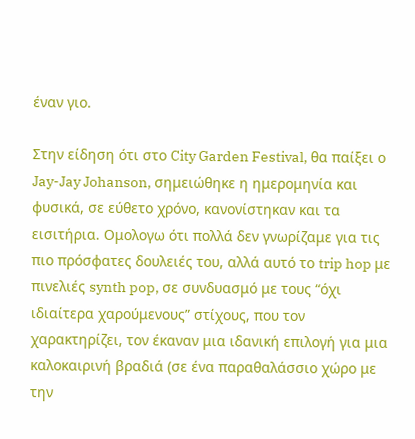έναν γιο.

Στην είδηση ότι στο City Garden Festival, θα παίξει ο Jay-Jay Johanson, σημειώθηκε η ημερομηνία και φυσικά, σε εύθετο χρόνο, κανονίστηκαν και τα εισιτήρια. Ομολογω ότι πολλά δεν γνωρίζαμε για τις πιο πρόσφατες δουλειές του, αλλά αυτό το trip hop με πινελιές synth pop, σε συνδυασμό με τους “όχι ιδιαίτερα χαρούμενους” στίχους, που τον χαρακτηρίζει, τον έκαναν μια ιδανική επιλογή για μια καλοκαιρινή βραδιά (σε ένα παραθαλάσσιο χώρο με την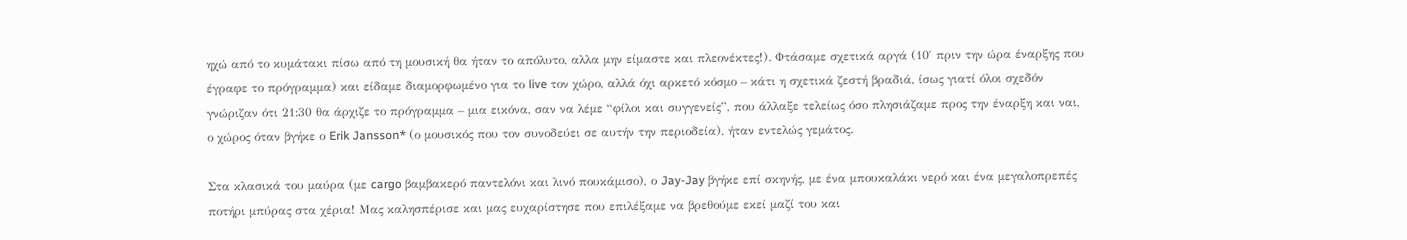ηχώ από το κυμάτακι πίσω από τη μουσική θα ήταν το απόλυτο, αλλα μην είμαστε και πλεονέκτες!). Φτάσαμε σχετικά αργά (10′ πριν την ώρα έναρξης που έγραφε το πρόγραμμα) και είδαμε διαμορφωμένο για το live τον χώρο, αλλά όχι αρκετό κόσμο – κάτι η σχετικά ζεστή βραδιά, ίσως γιατί όλοι σχεδόν γνώριζαν ότι 21:30 θα άρχιζε το πρόγραμμα – μια εικόνα, σαν να λέμε “φίλοι και συγγενείς”, που άλλαξε τελείως όσο πλησιάζαμε προς την έναρξη και ναι, ο χώρος όταν βγήκε ο Erik Jansson* (ο μουσικός που τον συνοδεύει σε αυτήν την περιοδεία), ήταν εντελώς γεμάτος.

Στα κλασικά του μαύρα (με cargo βαμβακερό παντελόνι και λινό πουκάμισο), ο Jay-Jay βγήκε επί σκηνής, με ένα μπουκαλάκι νερό και ένα μεγαλοπρεπές ποτήρι μπύρας στα χέρια! Μας καλησπέρισε και μας ευχαρίστησε που επιλέξαμε να βρεθούμε εκεί μαζί του και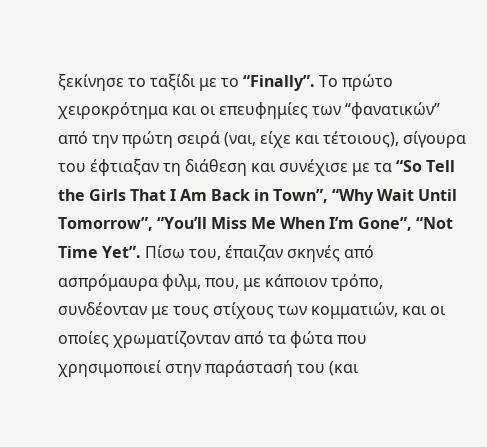ξεκίνησε το ταξίδι με το “Finally”. Το πρώτο χειροκρότημα και οι επευφημίες των “φανατικών” από την πρώτη σειρά (ναι, είχε και τέτοιους), σίγουρα του έφτιαξαν τη διάθεση και συνέχισε με τα “So Tell the Girls That I Am Back in Town”, “Why Wait Until Tomorrow”, “You’ll Miss Me When I’m Gone”, “Not Time Yet”. Πίσω του, έπαιζαν σκηνές από ασπρόμαυρα φιλμ, που, με κάποιον τρόπο, συνδέονταν με τους στίχους των κομματιών, και οι οποίες χρωματίζονταν από τα φώτα που χρησιμοποιεί στην παράστασή του (και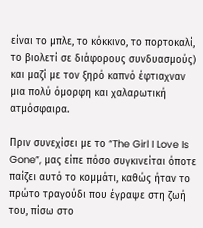είναι το μπλε, το κόκκινο, το πορτοκαλί, το βιολετί σε διάφορους συνδυασμούς) και μαζί με τον ξηρό καπνό έφτιαχναν μια πολύ όμορφη και χαλαρωτική ατμόσφαιρα.

Πριν συνεχίσει με το “The Girl I Love Is Gone”, μας είπε πόσο συγκινείται όποτε παίζει αυτό το κομμάτι, καθώς ήταν το πρώτο τραγούδι που έγραψε στη ζωή του, πίσω στο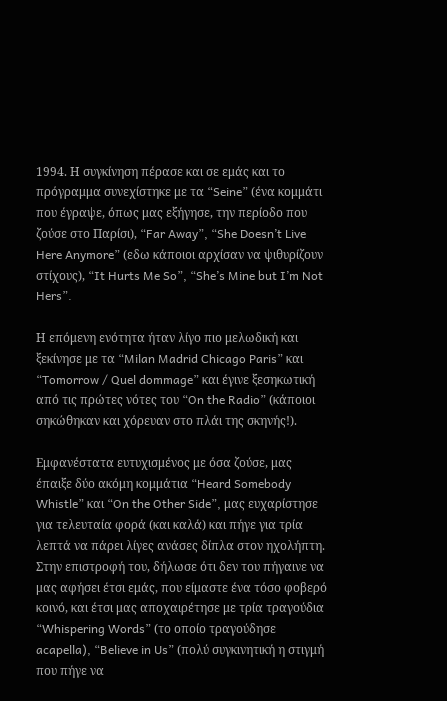1994. Η συγκίνηση πέρασε και σε εμάς και το πρόγραμμα συνεχίστηκε με τα “Seine” (ένα κομμάτι που έγραψε, όπως μας εξήγησε, την περίοδο που ζούσε στο Παρίσι), “Far Away”, “She Doesn’t Live Here Anymore” (εδω κάποιοι αρχίσαν να ψιθυρίζουν στίχους), “It Hurts Me So”, “She’s Mine but I’m Not Hers”.

Η επόμενη ενότητα ήταν λίγο πιο μελωδική και ξεκίνησε με τα “Milan Madrid Chicago Paris” και “Tomorrow / Quel dommage” και έγινε ξεσηκωτική από τις πρώτες νότες του “On the Radio” (κάποιοι σηκώθηκαν και χόρευαν στο πλάι της σκηνής!).

Εμφανέστατα ευτυχισμένος με όσα ζούσε, μας έπαιξε δύο ακόμη κομμάτια “Heard Somebody Whistle” και “On the Other Side”, μας ευχαρίστησε για τελευταία φορά (και καλά) και πήγε για τρία λεπτά να πάρει λίγες ανάσες δίπλα στον ηχολήπτη. Στην επιστροφή του, δήλωσε ότι δεν του πήγαινε να μας αφήσει έτσι εμάς, που είμαστε ένα τόσο φοβερό κοινό, και έτσι μας αποχαιρέτησε με τρία τραγούδια “Whispering Words” (το οποίο τραγούδησε acapella), “Believe in Us” (πολύ συγκινητική η στιγμή που πήγε να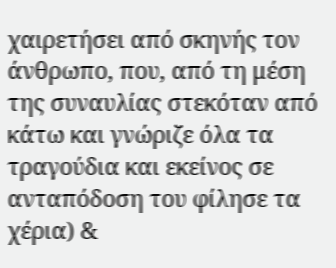χαιρετήσει από σκηνής τον άνθρωπο, που, από τη μέση της συναυλίας στεκόταν από κάτω και γνώριζε όλα τα τραγούδια και εκείνος σε ανταπόδοση του φίλησε τα χέρια) &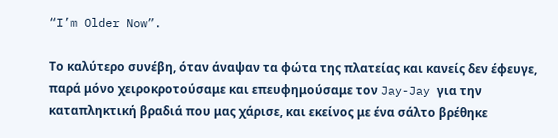“I’m Older Now”.

Το καλύτερο συνέβη, όταν άναψαν τα φώτα της πλατείας και κανείς δεν έφευγε, παρά μόνο χειροκροτούσαμε και επευφημούσαμε τον Jay-Jay για την καταπληκτική βραδιά που μας χάρισε, και εκείνος με ένα σάλτο βρέθηκε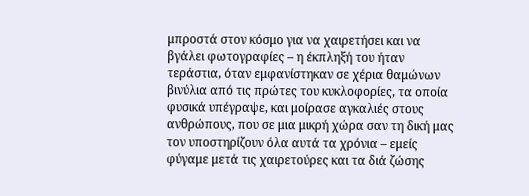μπροστά στον κόσμο για να χαιρετήσει και να βγάλει φωτογραφίες – η έκπληξή του ήταν τεράστια, όταν εμφανίστηκαν σε χέρια θαμώνων βινύλια από τις πρώτες του κυκλοφορίες, τα οποία φυσικά υπέγραψε, και μοίρασε αγκαλιές στους ανθρώπους, που σε μια μικρή χώρα σαν τη δική μας τον υποστηρίζουν όλα αυτά τα χρόνια – εμείς φύγαμε μετά τις χαιρετούρες και τα διά ζώσης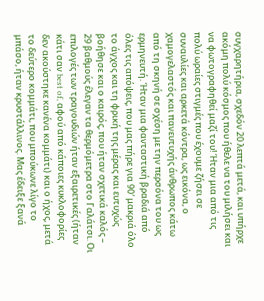συγχαρητήρια, σχεδόν 20 λεπτά μετά, και υπήρχε ακόμη πολύ κόσμος που ήθελε να του μιλήσει και να φωτογραφηθεί μαζί του! Ήταν μια από τις πολύ ωραίες στιγμές που έχουμε ζήσει σε συναυλίες και αρκετά κόντρα, ως εικόνα, ο χαμογελαστός και πανευτυχής άνθρωπος κάτω από τη σκηνή σε σχέση με την περσόνα του ως ερμηνευτή. Ήταν μια φανταστική βραδιά από όλες τις απόψεις, που μας πήρε για 90′ μακριά όλο το άγχος και τη φρική της μέρας και ευτυχώς βοήθησε και ο καιρός, που ήταν σχετικά καλός – 29 βαθμούς έλεγαν τα θερμόμετρα στο Γαλάτσι. Οι επιλογές των τραγουδιών ήταν εξαιρετικές (ήταν κάτι σαν best of, αφού από κάποιες κυκλοφορίες δεν ακούστηκε κανένα κομμάτι) και ο ήχος, μετά το δεύτερο κομμάτι, που μπούκωνε λίγο το μπάσο, ήταν κρυστάλλινος. Μας έδειξε ξανά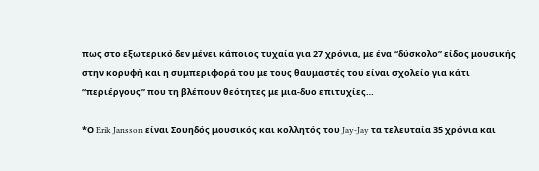πως στο εξωτερικό δεν μένει κάποιος τυχαία για 27 χρόνια, με ένα “δύσκολο” είδος μουσικής στην κορυφή και η συμπεριφορά του με τους θαυμαστές του είναι σχολείο για κάτι “περιέργους” που τη βλέπουν θεότητες με μια-δυο επιτυχίες…

*Ο Erik Jansson είναι Σουηδός μουσικός και κολλητός του Jay-Jay τα τελευταία 35 χρόνια και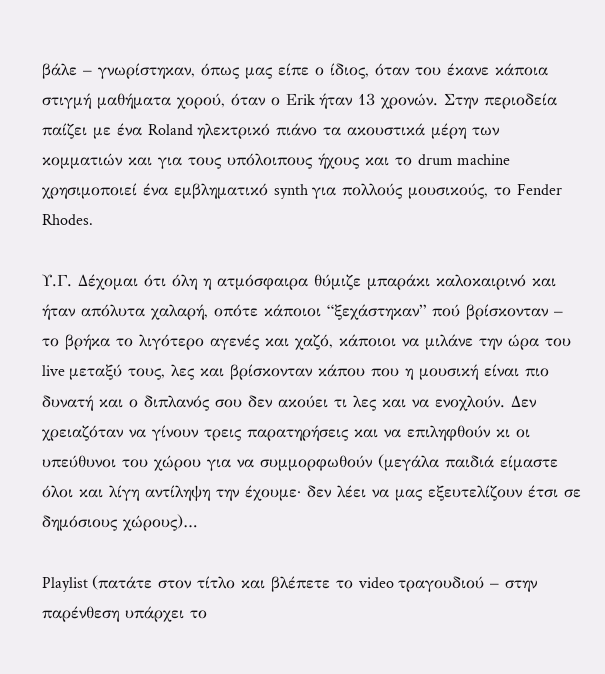βάλε – γνωρίστηκαν, όπως μας είπε ο ίδιος, όταν του έκανε κάποια στιγμή μαθήματα χορού, όταν ο Εrik ήταν 13 χρονών. Στην περιοδεία παίζει με ένα Roland ηλεκτρικό πιάνο τα ακουστικά μέρη των κομματιών και για τους υπόλοιπους ήχους και το drum machine χρησιμοποιεί ένα εμβληματικό synth για πολλούς μουσικούς, το Fender Rhodes.

Υ.Γ. Δέχομαι ότι όλη η ατμόσφαιρα θύμιζε μπαράκι καλοκαιρινό και ήταν απόλυτα χαλαρή, οπότε κάποιοι “ξεχάστηκαν” πού βρίσκονταν –  το βρήκα το λιγότερο αγενές και χαζό, κάποιοι να μιλάνε την ώρα του live μεταξύ τους, λες και βρίσκονταν κάπου που η μουσική είναι πιο δυνατή και ο διπλανός σου δεν ακούει τι λες και να ενοχλούν. Δεν χρειαζόταν να γίνουν τρεις παρατηρήσεις και να επιληφθούν κι οι υπεύθυνοι του χώρου για να συμμορφωθούν (μεγάλα παιδιά είμαστε όλοι και λίγη αντίληψη την έχουμε· δεν λέει να μας εξευτελίζουν έτσι σε δημόσιους χώρους)…

Playlist (πατάτε στον τίτλο και βλέπετε το video τραγουδιού – στην παρένθεση υπάρχει το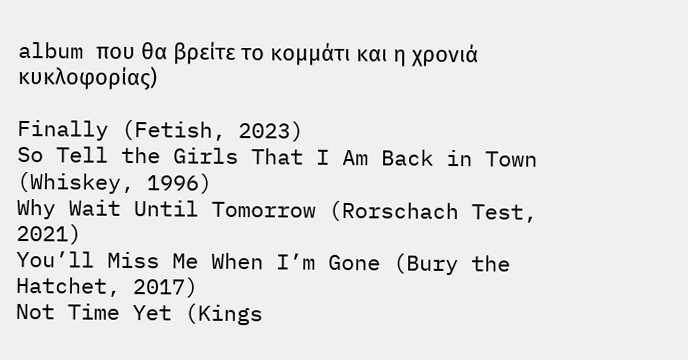album που θα βρείτε το κομμάτι και η χρονιά κυκλοφορίας)

Finally (Fetish, 2023)
So Tell the Girls That I Am Back in Town (Whiskey, 1996)
Why Wait Until Tomorrow (Rorschach Test, 2021)
You’ll Miss Me When I’m Gone (Bury the Hatchet, 2017)
Not Time Yet (Kings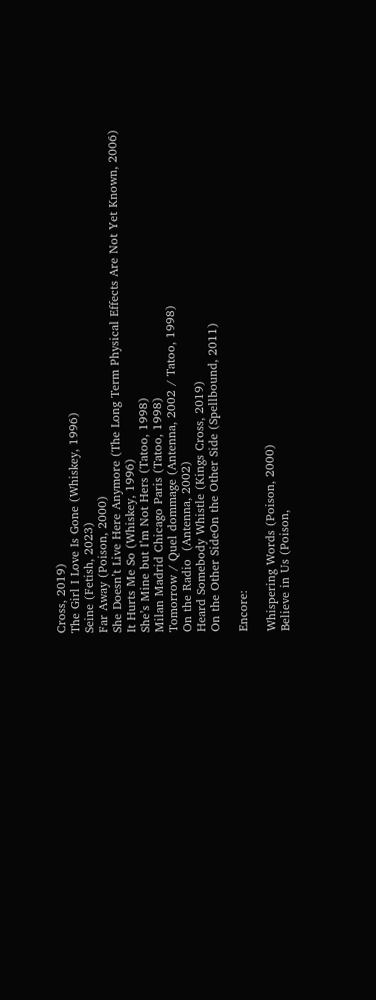Cross, 2019)
The Girl I Love Is Gone (Whiskey, 1996)
Seine (Fetish, 2023)
Far Away (Poison, 2000)
She Doesn’t Live Here Anymore (The Long Term Physical Effects Are Not Yet Known, 2006)
It Hurts Me So (Whiskey, 1996)
She’s Mine but I’m Not Hers (Tatoo, 1998)
Milan Madrid Chicago Paris (Tatoo, 1998)
Tomorrow / Quel dommage (Antenna, 2002 / Tatoo, 1998)
On the Radio  (Antenna, 2002)
Heard Somebody Whistle (Kings Cross, 2019)
On the Other SideOn the Other Side (Spellbound, 2011)

Encore:

Whispering Words (Poison, 2000)
Believe in Us (Poison,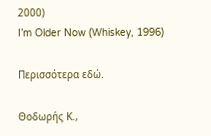2000)
I’m Older Now (Whiskey, 1996)

Περισσότερα εδώ.

Θοδωρής Κ.,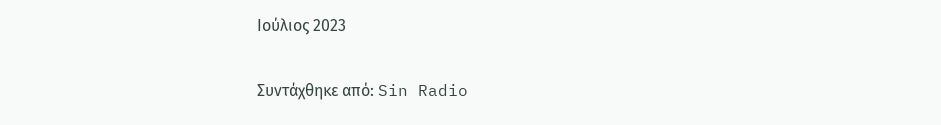Ιούλιος 2023

Συντάχθηκε από: Sin Radio